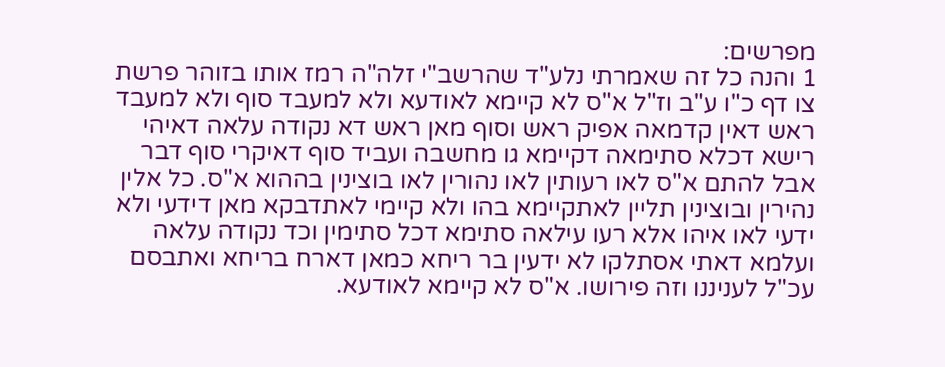מפרשים:
1 והנה כל זה שאמרתי נלע"ד שהרשב"י זלה"ה רמז אותו בזוהר פרשת צו דף כ"ו ע"ב וז"ל א"ס לא קיימא לאודעא ולא למעבד סוף ולא למעבד ראש דאין קדמאה אפיק ראש וסוף מאן ראש דא נקודה עלאה דאיהי רישא דכלא סתימאה דקיימא גו מחשבה ועביד סוף דאיקרי סוף דבר אבל להתם א"ס לאו רעותין לאו נהורין לאו בוצינין בההוא א"ס. כל אלין נהירין ובוצינין תליין לאתקיימא בהו ולא קיימי לאתדבקא מאן דידעי ולא ידעי לאו איהו אלא רעו עילאה סתימא דכל סתימין וכד נקודה עלאה ועלמא דאתי אסתלקו לא ידעין בר ריחא כמאן דארח בריחא ואתבסם עכ"ל לעניננו וזה פירושו. א"ס לא קיימא לאודעא.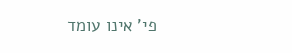פי' אינו עומד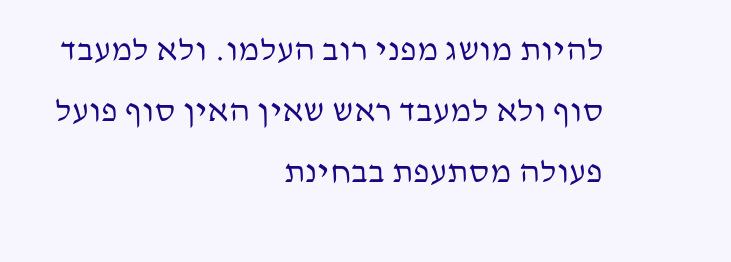להיות מושג מפני רוב העלמו. ולא למעבד סוף ולא למעבד ראש שאין האין סוף פועל פעולה מסתעפת בבחינת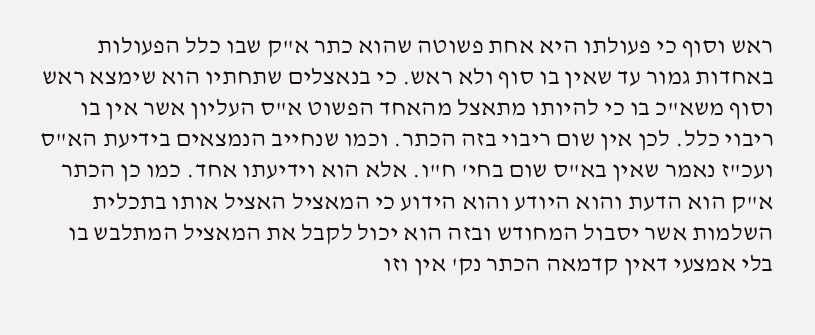ראש וסוף כי פעולתו היא אחת פשוטה שהוא כתר א"ק שבו כלל הפעולות באחדות גמור עד שאין בו סוף ולא ראש. כי בנאצלים שתחתיו הוא שימצא ראש וסוף משא"כ בו כי להיותו מתאצל מהאחד הפשוט א"ס העליון אשר אין בו ריבוי כלל. לכן אין שום ריבוי בזה הכתר. וכמו שנחייב הנמצאים בידיעת הא"ס ועכ"ז נאמר שאין בא"ס שום בחי' ח"ו. אלא הוא וידיעתו אחד. כמו כן הכתר א"ק הוא הדעת והוא היודע והוא הידוע כי המאציל האציל אותו בתכלית השלמות אשר יסבול המחודש ובזה הוא יכול לקבל את המאציל המתלבש בו בלי אמצעי דאין קדמאה הכתר נק' אין וזו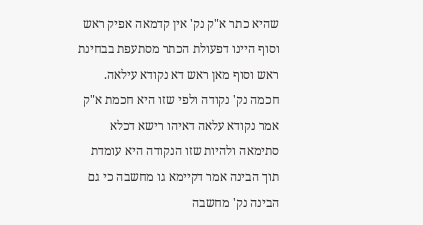שהיא כתר א"ק נק' אין קדמאה אפיק ראש וסוף היינו דפעולת הכתר מסתעפת בבחינת ראש וסוף מאן ראש דא נקודא עילאה. חכמה נק' נקודה ולפי שזו היא חכמת א"ק אמר נקודא עלאה דאיהו רישא דכלא סתימאה ולהיות שזו הנקודה היא עומדת תוך הבינה אמר דקיימא גו מחשבה כי גם הבינה נק' מחשבה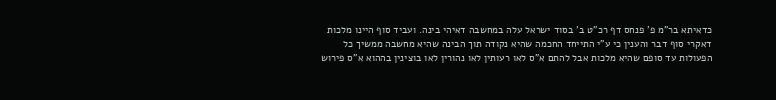כדאיתא בר"מ פ' פנחס דף רכ"ט ב' בסוד ישראל עלה במחשבה דאיהי בינה. ועביד סוף היינו מלכות דאקרי סוף דבר והענין כי ע"י התייחד החכמה שהיא נקודה תוך הבינה שהיא מחשבה ממשיך כל הפעולות עד סופם שהיא מלכות אבל להתם א"ס לאו רעותין לאו נהורין לאו בוצינין בההוא א"ס פירוש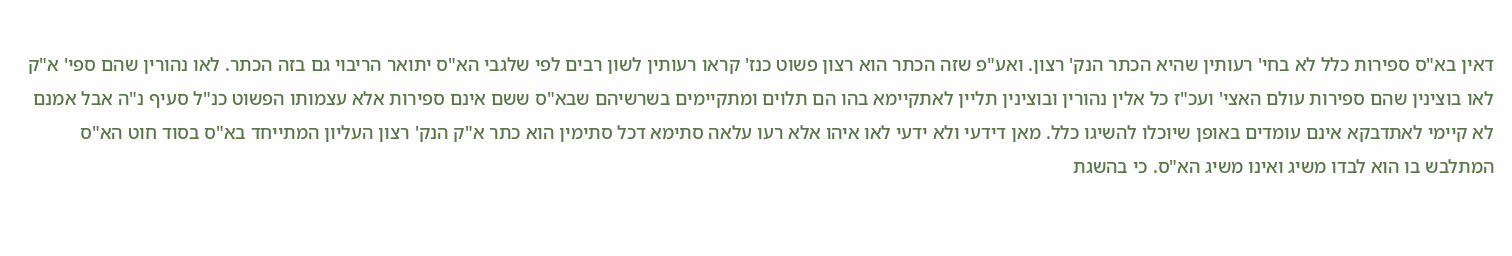דאין בא"ס ספירות כלל לא בחי' רעותין שהיא הכתר הנק' רצון. ואע"פ שזה הכתר הוא רצון פשוט כנז' קראו רעותין לשון רבים לפי שלגבי הא"ס יתואר הריבוי גם בזה הכתר. לאו נהורין שהם ספי' א"ק לאו בוצינין שהם ספירות עולם האצי' ועכ"ז כל אלין נהורין ובוצינין תליין לאתקיימא בהו הם תלוים ומתקיימים בשרשיהם שבא"ס ששם אינם ספירות אלא עצמותו הפשוט כנ"ל סעיף נ"ה אבל אמנם לא קיימי לאתדבקא אינם עומדים באופן שיוכלו להשיגו כלל. מאן דידעי ולא ידעי לאו איהו אלא רעו עלאה סתימא דכל סתימין הוא כתר א"ק הנק' רצון העליון המתייחד בא"ס בסוד חוט הא"ס המתלבש בו הוא לבדו משיג ואינו משיג הא"ס. כי בהשגת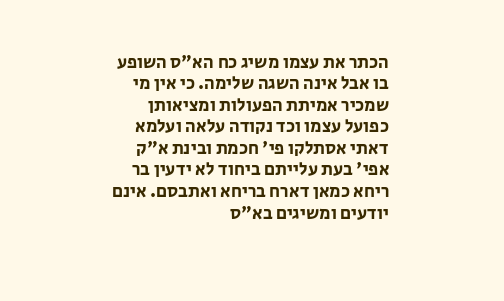הכתר את עצמו משיג כח הא"ס השופע בו אבל אינה השגה שלימה. כי אין מי שמכיר אמיתת הפעולות ומציאותן כפועל עצמו וכד נקודה עלאה ועלמא דאתי אסתלקו פי' חכמת ובינת א"ק אפי' בעת עלייתם ביחוד לא ידעין בר ריחא כמאן דארח בריחא ואתבסם. אינם יודעים ומשיגים בא"ס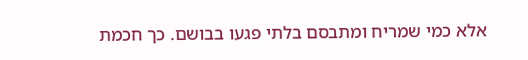אלא כמי שמריח ומתבסם בלתי פגעו בבושם. כך חכמת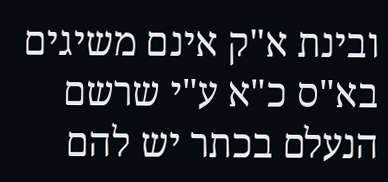ובינת א"ק אינם משיגים בא"ס כ"א ע"י שרשם הנעלם בכתר יש להם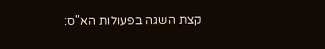קצת השגה בפעולות הא"ס: